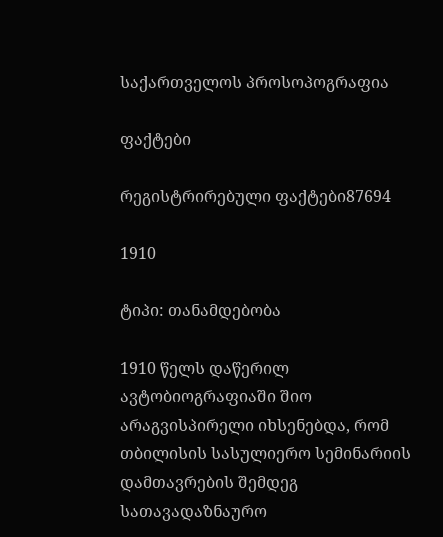საქართველოს პროსოპოგრაფია

ფაქტები

რეგისტრირებული ფაქტები87694

1910

ტიპი: თანამდებობა

1910 წელს დაწერილ ავტობიოგრაფიაში შიო არაგვისპირელი იხსენებდა, რომ თბილისის სასულიერო სემინარიის დამთავრების შემდეგ სათავადაზნაურო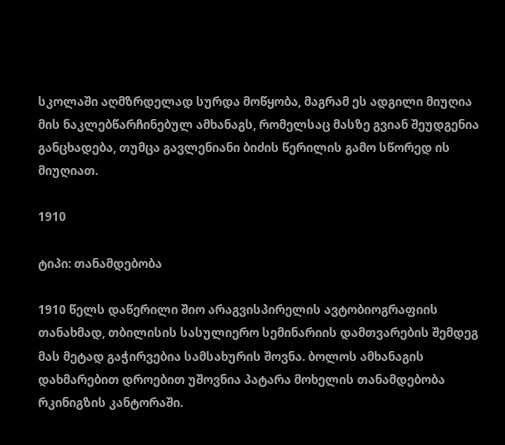სკოლაში აღმზრდელად სურდა მოწყობა, მაგრამ ეს ადგილი მიუღია მის ნაკლებწარჩინებულ ამხანაგს, რომელსაც მასზე გვიან შეუდგენია განცხადება, თუმცა გავლენიანი ბიძის წერილის გამო სწორედ ის მიუღიათ.

1910

ტიპი: თანამდებობა

1910 წელს დაწერილი შიო არაგვისპირელის ავტობიოგრაფიის თანახმად, თბილისის სასულიერო სემინარიის დამთვარების შემდეგ მას მეტად გაჭირვებია სამსახურის შოვნა. ბოლოს ამხანაგის დახმარებით დროებით უშოვნია პატარა მოხელის თანამდებობა რკინიგზის კანტორაში.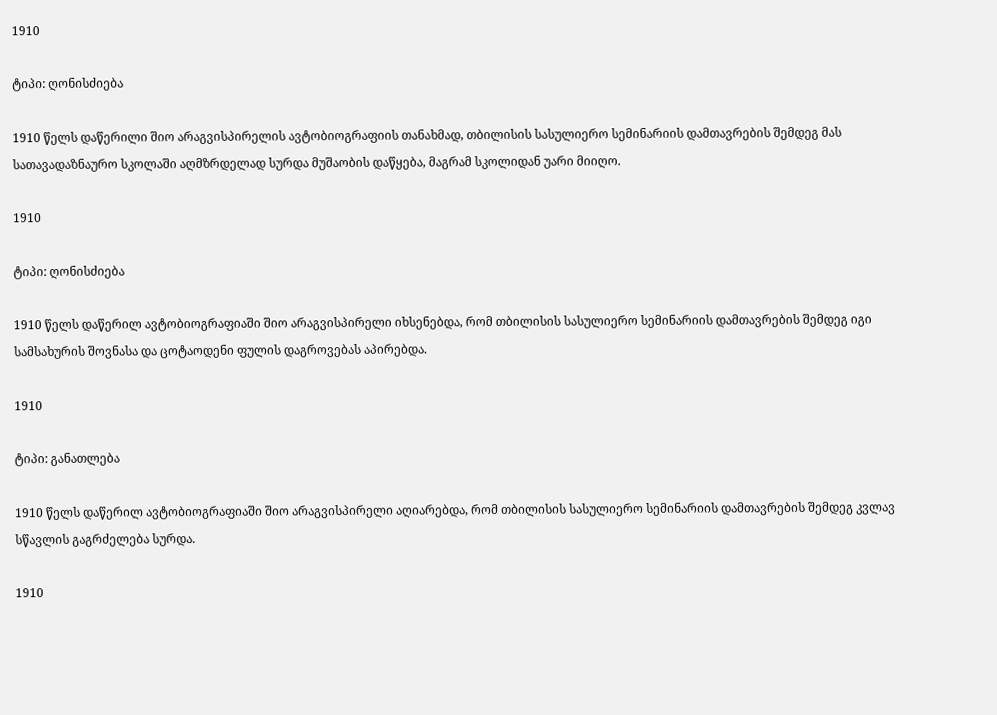1910

ტიპი: ღონისძიება

1910 წელს დაწერილი შიო არაგვისპირელის ავტობიოგრაფიის თანახმად, თბილისის სასულიერო სემინარიის დამთავრების შემდეგ მას სათავადაზნაურო სკოლაში აღმზრდელად სურდა მუშაობის დაწყება, მაგრამ სკოლიდან უარი მიიღო.

1910

ტიპი: ღონისძიება

1910 წელს დაწერილ ავტობიოგრაფიაში შიო არაგვისპირელი იხსენებდა, რომ თბილისის სასულიერო სემინარიის დამთავრების შემდეგ იგი სამსახურის შოვნასა და ცოტაოდენი ფულის დაგროვებას აპირებდა.

1910

ტიპი: განათლება

1910 წელს დაწერილ ავტობიოგრაფიაში შიო არაგვისპირელი აღიარებდა, რომ თბილისის სასულიერო სემინარიის დამთავრების შემდეგ კვლავ სწავლის გაგრძელება სურდა.

1910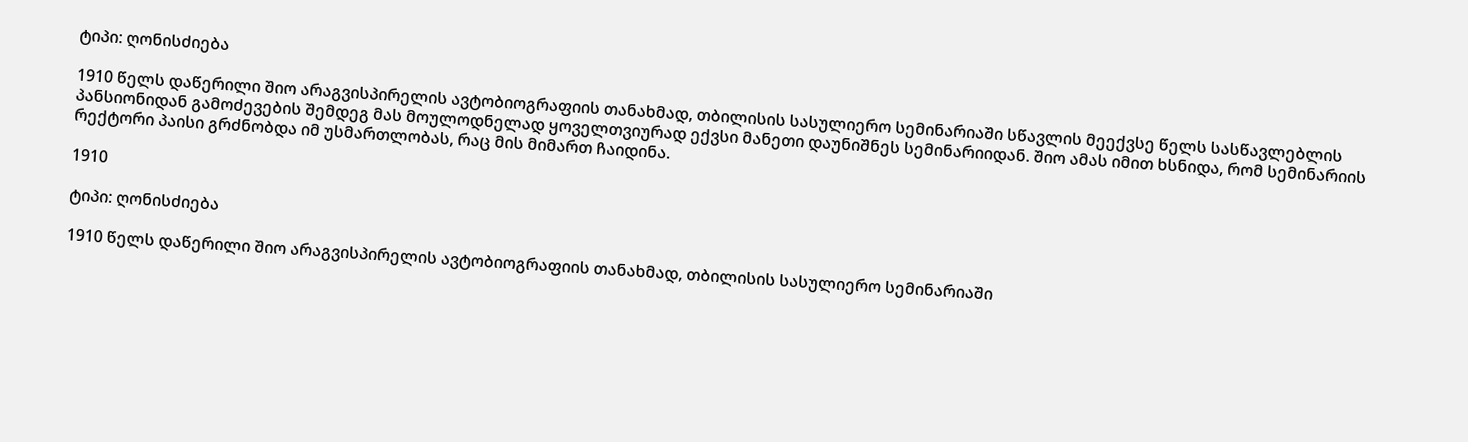ტიპი: ღონისძიება

1910 წელს დაწერილი შიო არაგვისპირელის ავტობიოგრაფიის თანახმად, თბილისის სასულიერო სემინარიაში სწავლის მეექვსე წელს სასწავლებლის პანსიონიდან გამოძევების შემდეგ მას მოულოდნელად ყოველთვიურად ექვსი მანეთი დაუნიშნეს სემინარიიდან. შიო ამას იმით ხსნიდა, რომ სემინარიის რექტორი პაისი გრძნობდა იმ უსმართლობას, რაც მის მიმართ ჩაიდინა.

1910

ტიპი: ღონისძიება

1910 წელს დაწერილი შიო არაგვისპირელის ავტობიოგრაფიის თანახმად, თბილისის სასულიერო სემინარიაში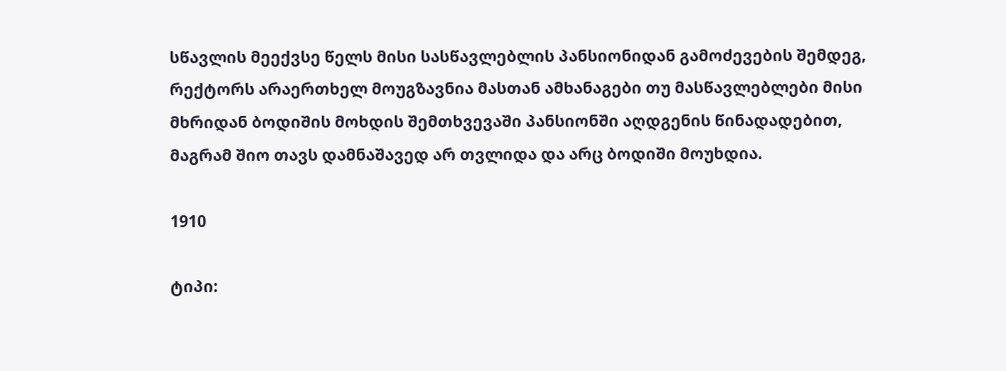სწავლის მეექვსე წელს მისი სასწავლებლის პანსიონიდან გამოძევების შემდეგ, რექტორს არაერთხელ მოუგზავნია მასთან ამხანაგები თუ მასწავლებლები მისი მხრიდან ბოდიშის მოხდის შემთხვევაში პანსიონში აღდგენის წინადადებით, მაგრამ შიო თავს დამნაშავედ არ თვლიდა და არც ბოდიში მოუხდია.

1910

ტიპი: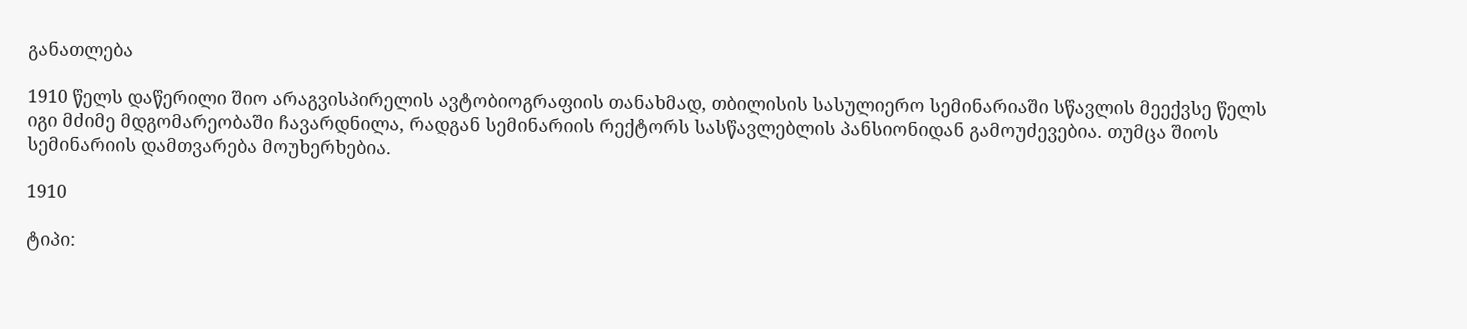განათლება

1910 წელს დაწერილი შიო არაგვისპირელის ავტობიოგრაფიის თანახმად, თბილისის სასულიერო სემინარიაში სწავლის მეექვსე წელს იგი მძიმე მდგომარეობაში ჩავარდნილა, რადგან სემინარიის რექტორს სასწავლებლის პანსიონიდან გამოუძევებია. თუმცა შიოს სემინარიის დამთვარება მოუხერხებია.

1910

ტიპი: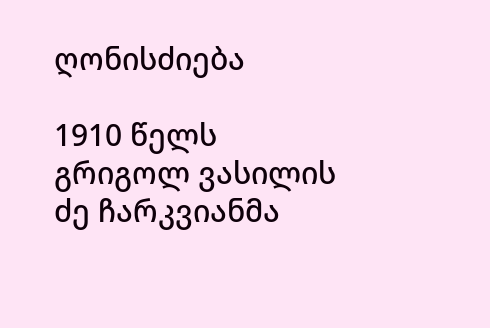ღონისძიება

1910 წელს გრიგოლ ვასილის ძე ჩარკვიანმა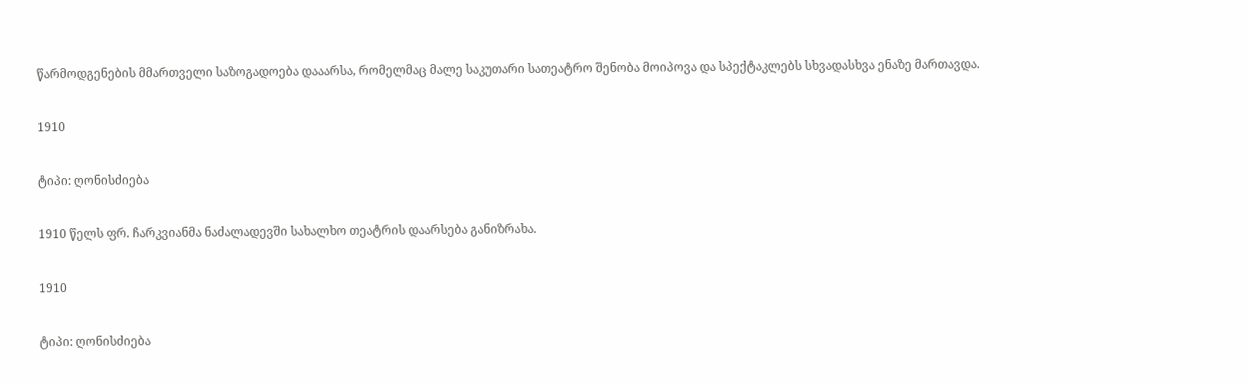წარმოდგენების მმართველი საზოგადოება დააარსა, რომელმაც მალე საკუთარი სათეატრო შენობა მოიპოვა და სპექტაკლებს სხვადასხვა ენაზე მართავდა.

1910

ტიპი: ღონისძიება

1910 წელს ფრ. ჩარკვიანმა ნაძალადევში სახალხო თეატრის დაარსება განიზრახა.

1910

ტიპი: ღონისძიება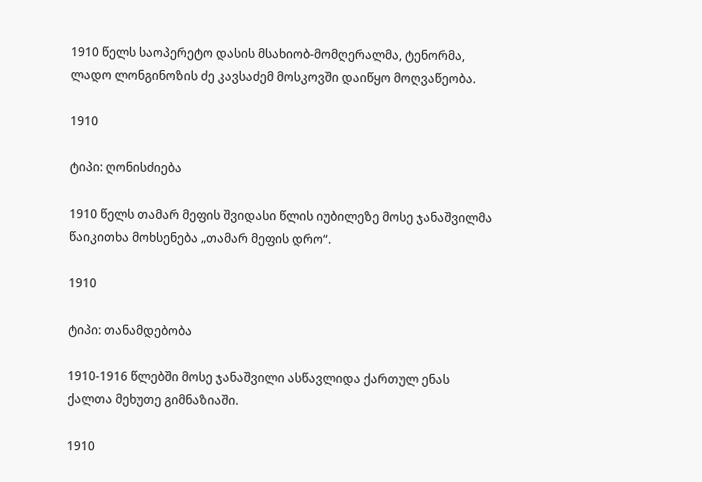1910 წელს საოპერეტო დასის მსახიობ-მომღერალმა, ტენორმა, ლადო ლონგინოზის ძე კავსაძემ მოსკოვში დაიწყო მოღვაწეობა.

1910

ტიპი: ღონისძიება

1910 წელს თამარ მეფის შვიდასი წლის იუბილეზე მოსე ჯანაშვილმა წაიკითხა მოხსენება „თამარ მეფის დრო“.

1910

ტიპი: თანამდებობა

1910-1916 წლებში მოსე ჯანაშვილი ასწავლიდა ქართულ ენას ქალთა მეხუთე გიმნაზიაში.

1910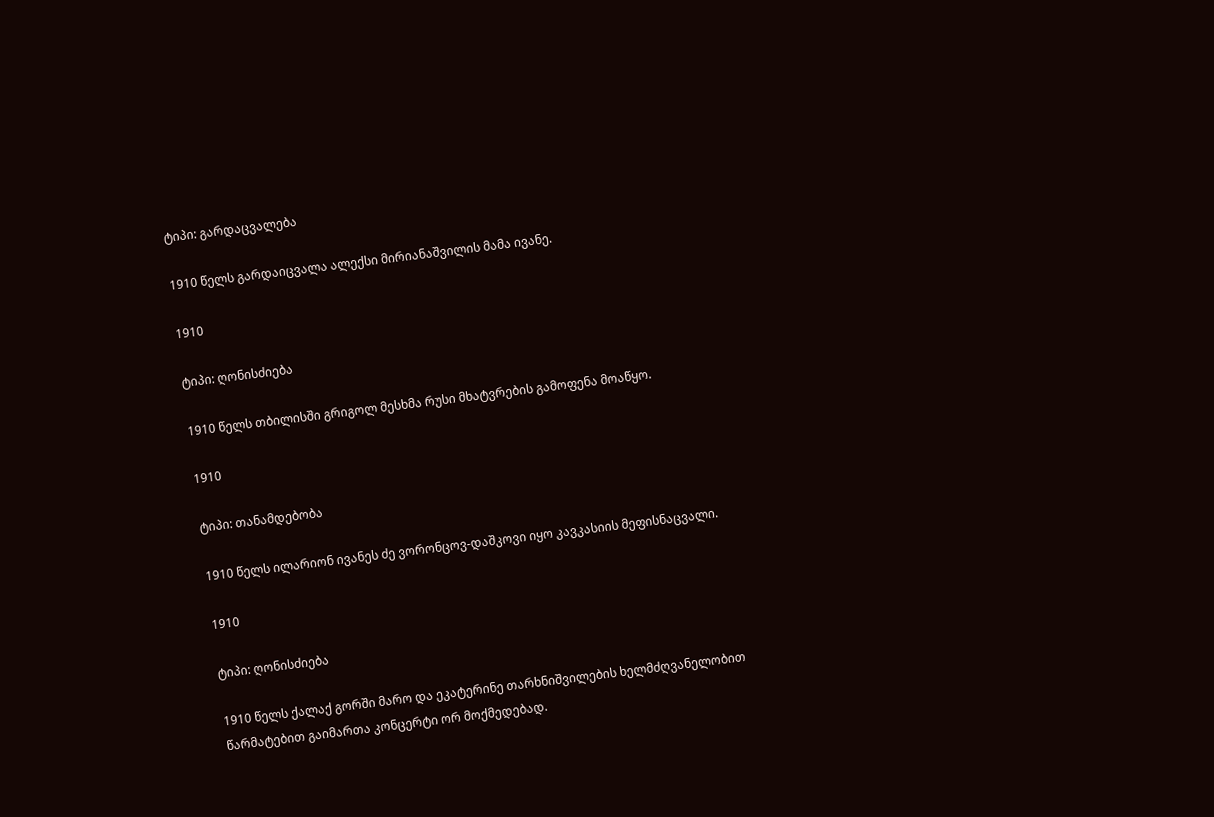ტიპი: გარდაცვალება

1910 წელს გარდაიცვალა ალექსი მირიანაშვილის მამა ივანე.

1910

ტიპი: ღონისძიება

1910 წელს თბილისში გრიგოლ მესხმა რუსი მხატვრების გამოფენა მოაწყო.

1910

ტიპი: თანამდებობა

1910 წელს ილარიონ ივანეს ძე ვორონცოვ-დაშკოვი იყო კავკასიის მეფისნაცვალი.

1910

ტიპი: ღონისძიება

1910 წელს ქალაქ გორში მარო და ეკატერინე თარხნიშვილების ხელმძღვანელობით წარმატებით გაიმართა კონცერტი ორ მოქმედებად.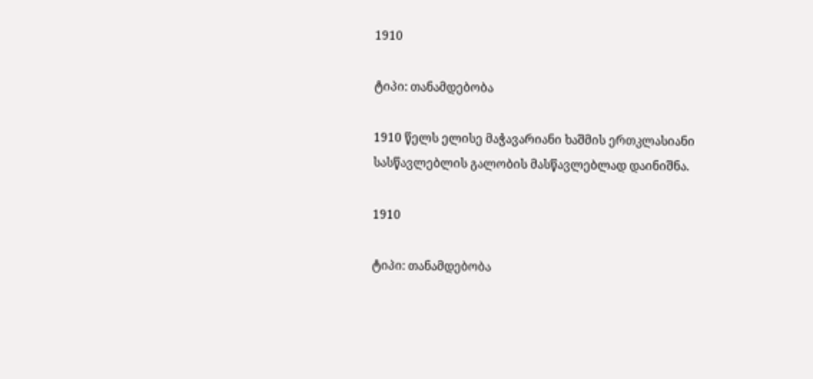1910

ტიპი: თანამდებობა

1910 წელს ელისე მაჭავარიანი ხაშმის ერთკლასიანი სასწავლებლის გალობის მასწავლებლად დაინიშნა.

1910

ტიპი: თანამდებობა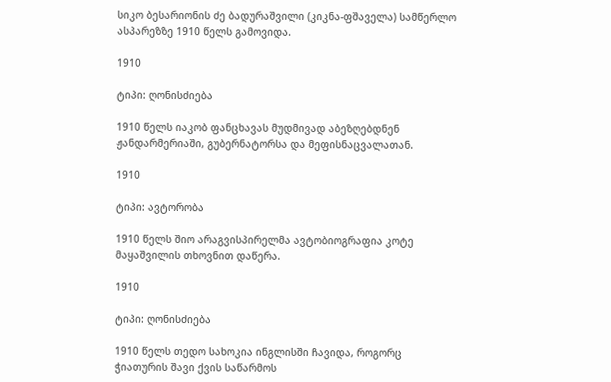სიკო ბესარიონის ძე ბადურაშვილი (კიკნა-ფშაველა) სამწერლო ასპარეზზე 1910 წელს გამოვიდა.

1910

ტიპი: ღონისძიება

1910 წელს იაკობ ფანცხავას მუდმივად აბეზღებდნენ ჟანდარმერიაში, გუბერნატორსა და მეფისნაცვალათან.

1910

ტიპი: ავტორობა

1910 წელს შიო არაგვისპირელმა ავტობიოგრაფია კოტე მაყაშვილის თხოვნით დაწერა.

1910

ტიპი: ღონისძიება

1910 წელს თედო სახოკია ინგლისში ჩავიდა, როგორც ჭიათურის შავი ქვის საწარმოს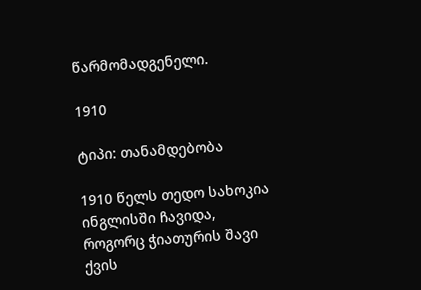წარმომადგენელი.

1910

ტიპი: თანამდებობა

1910 წელს თედო სახოკია ინგლისში ჩავიდა, როგორც ჭიათურის შავი ქვის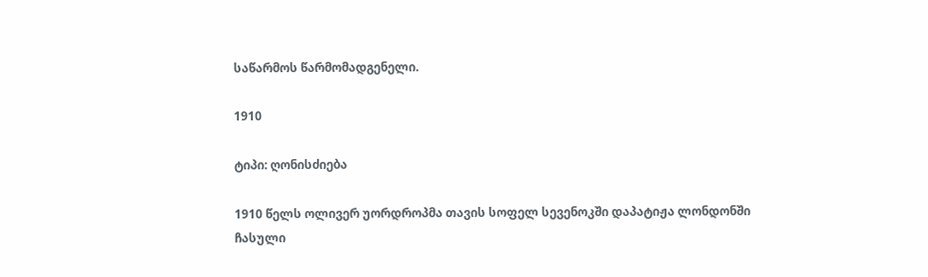საწარმოს წარმომადგენელი.

1910

ტიპი: ღონისძიება

1910 წელს ოლივერ უორდროპმა თავის სოფელ სევენოკში დაპატიჟა ლონდონში ჩასული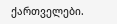ქართველები.